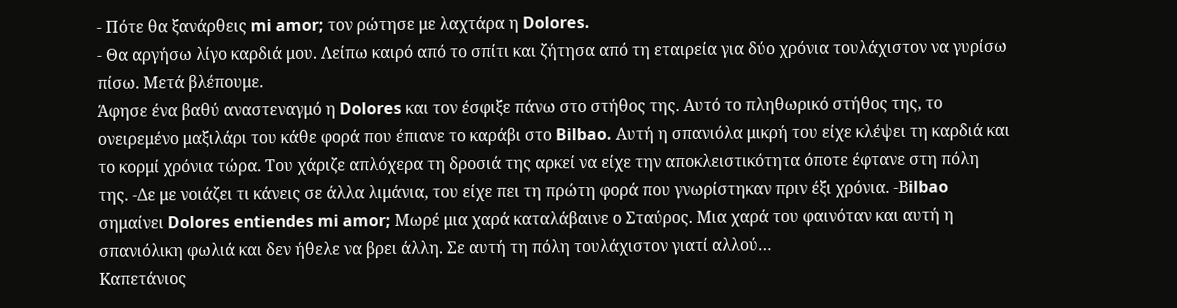- Πότε θα ξανάρθεις mi amor; τον ρώτησε με λαχτάρα η Dolores.
- Θα αργήσω λίγο καρδιά μου. Λείπω καιρό από το σπίτι και ζήτησα από τη εταιρεία για δύο χρόνια τουλάχιστον να γυρίσω πίσω. Μετά βλέπουμε.
Άφησε ένα βαθύ αναστεναγμό η Dolores και τον έσφιξε πάνω στο στήθος της. Αυτό το πληθωρικό στήθος της, το ονειρεμένο μαξιλάρι του κάθε φορά που έπιανε το καράβι στο Bilbao. Αυτή η σπανιόλα μικρή του είχε κλέψει τη καρδιά και το κορμί χρόνια τώρα. Του χάριζε απλόχερα τη δροσιά της αρκεί να είχε την αποκλειστικότητα όποτε έφτανε στη πόλη της. -Δε με νοιάζει τι κάνεις σε άλλα λιμάνια, του είχε πει τη πρώτη φορά που γνωρίστηκαν πριν έξι χρόνια. -Βilbao σημαίνει Dolores entiendes mi amor; Mωρέ μια χαρά καταλάβαινε ο Σταύρος. Μια χαρά του φαινόταν και αυτή η σπανιόλικη φωλιά και δεν ήθελε να βρει άλλη. Σε αυτή τη πόλη τουλάχιστον γιατί αλλού…
Kαπετάνιος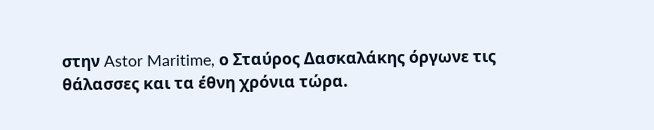στην Astor Maritime, ο Σταύρος Δασκαλάκης όργωνε τις θάλασσες και τα έθνη χρόνια τώρα.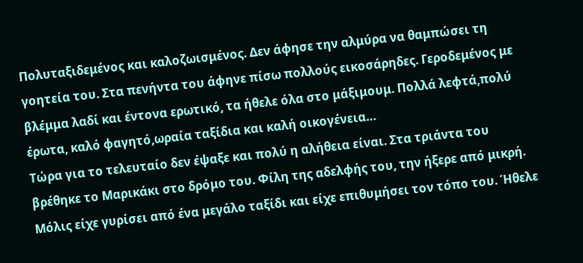Πολυταξιδεμένος και καλοζωισμένος. Δεν άφησε την αλμύρα να θαμπώσει τη γοητεία του. Στα πενήντα του άφηνε πίσω πολλούς εικοσάρηδες. Γεροδεμένος με βλέμμα λαδί και έντονα ερωτικό, τα ήθελε όλα στο μάξιμουμ. Πολλά λεφτά,πολύ έρωτα, καλό φαγητό,ωραία ταξίδια και καλή οικογένεια…
Τώρα για το τελευταίο δεν έψαξε και πολύ η αλήθεια είναι. Στα τριάντα του βρέθηκε το Μαρικάκι στο δρόμο του. Φίλη της αδελφής του, την ήξερε από μικρή. Μόλις είχε γυρίσει από ένα μεγάλο ταξίδι και είχε επιθυμήσει τον τόπο του. Ήθελε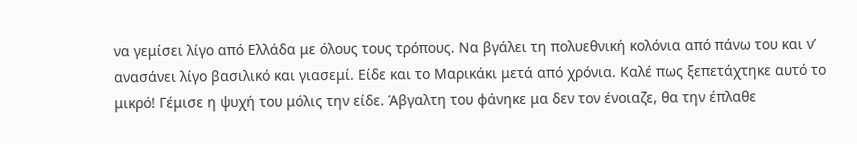να γεμίσει λίγο από Ελλάδα με όλους τους τρόπους. Να βγάλει τη πολυεθνική κολόνια από πάνω του και ν’ ανασάνει λίγο βασιλικό και γιασεμί. Είδε και το Μαρικάκι μετά από χρόνια. Καλέ πως ξεπετάχτηκε αυτό το μικρό! Γέμισε η ψυχή του μόλις την είδε. Άβγαλτη του φάνηκε μα δεν τον ένοιαζε, θα την έπλαθε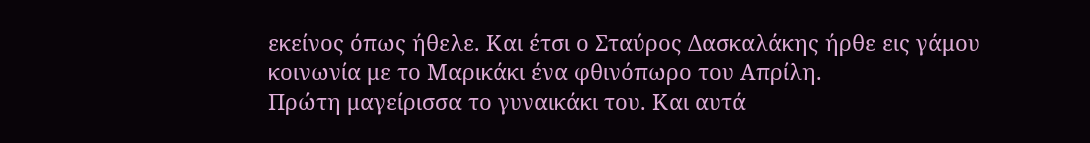εκείνος όπως ήθελε. Και έτσι ο Σταύρος Δασκαλάκης ήρθε εις γάμου κοινωνία με το Μαρικάκι ένα φθινόπωρο του Απρίλη.
Πρώτη μαγείρισσα το γυναικάκι του. Και αυτά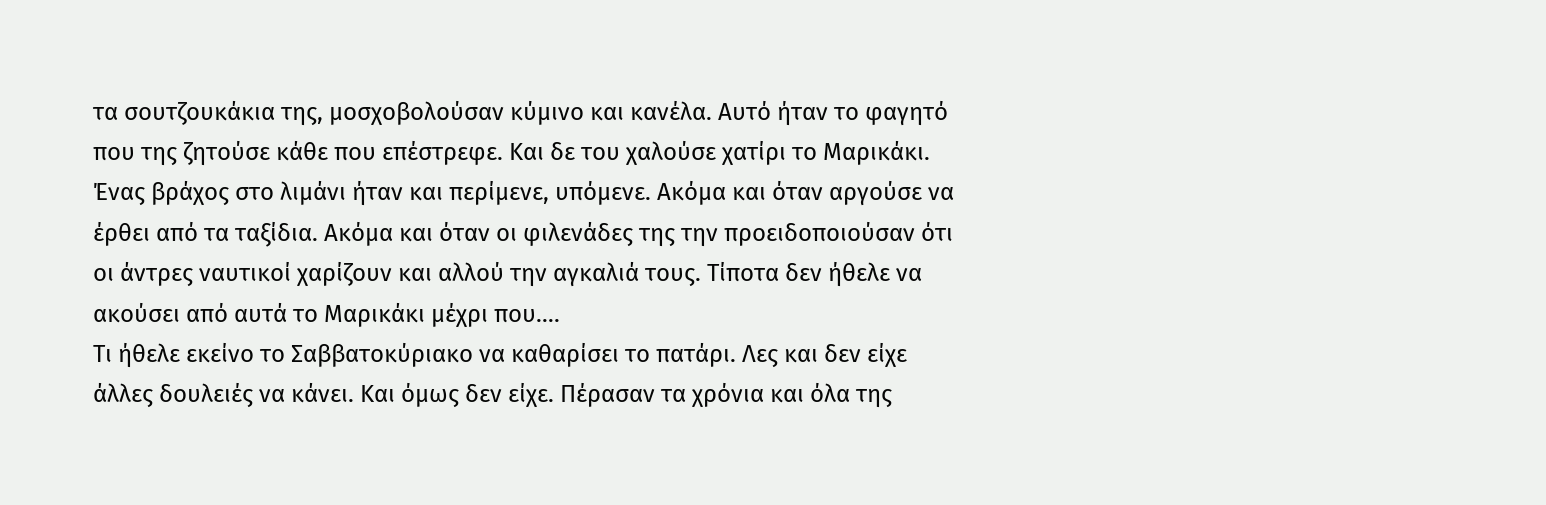τα σουτζουκάκια της, μοσχοβολούσαν κύμινο και κανέλα. Αυτό ήταν το φαγητό που της ζητούσε κάθε που επέστρεφε. Και δε του χαλούσε χατίρι το Μαρικάκι. Ένας βράχος στο λιμάνι ήταν και περίμενε, υπόμενε. Ακόμα και όταν αργούσε να έρθει από τα ταξίδια. Ακόμα και όταν οι φιλενάδες της την προειδοποιούσαν ότι οι άντρες ναυτικοί χαρίζουν και αλλού την αγκαλιά τους. Τίποτα δεν ήθελε να ακούσει από αυτά το Μαρικάκι μέχρι που….
Τι ήθελε εκείνο το Σαββατοκύριακο να καθαρίσει το πατάρι. Λες και δεν είχε άλλες δουλειές να κάνει. Και όμως δεν είχε. Πέρασαν τα χρόνια και όλα της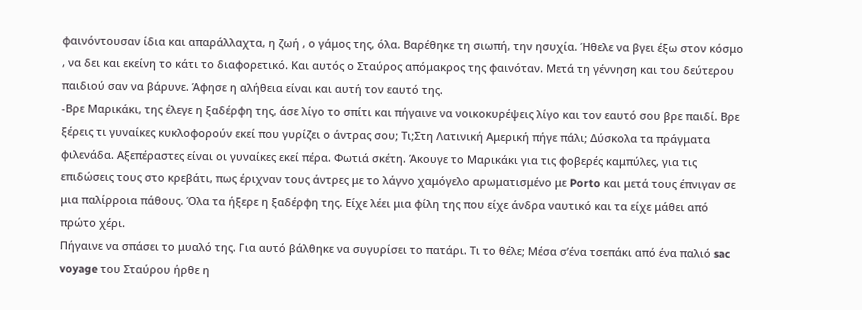φαινόντουσαν ίδια και απαράλλαχτα, η ζωή , ο γάμος της, όλα. Βαρέθηκε τη σιωπή, την ησυχία. Ήθελε να βγει έξω στον κόσμο , να δει και εκείνη το κάτι το διαφορετικό. Και αυτός ο Σταύρος απόμακρος της φαινόταν. Μετά τη γέννηση και του δεύτερου παιδιού σαν να βάρυνε. Άφησε η αλήθεια είναι και αυτή τον εαυτό της.
-Βρε Μαρικάκι, της έλεγε η ξαδέρφη της, άσε λίγο το σπίτι και πήγαινε να νοικοκυρέψεις λίγο και τον εαυτό σου βρε παιδί. Βρε ξέρεις τι γυναίκες κυκλοφορούν εκεί που γυρίζει ο άντρας σου; Τι;Στη Λατινική Αμερική πήγε πάλι; Δύσκολα τα πράγματα φιλενάδα. Αξεπέραστες είναι οι γυναίκες εκεί πέρα. Φωτιά σκέτη. Άκουγε το Μαρικάκι για τις φοβερές καμπύλες, για τις επιδώσεις τους στο κρεβάτι, πως έριχναν τους άντρες με το λάγνο χαμόγελο αρωματισμένο με Porto και μετά τους έπνιγαν σε μια παλίρροια πάθους. Όλα τα ήξερε η ξαδέρφη της. Είχε λέει μια φίλη της που είχε άνδρα ναυτικό και τα είχε μάθει από πρώτο χέρι.
Πήγαινε να σπάσει το μυαλό της. Για αυτό βάλθηκε να συγυρίσει το πατάρι. Τι το θέλε; Μέσα σ’ένα τσεπάκι από ένα παλιό sac voyage του Σταύρου ήρθε η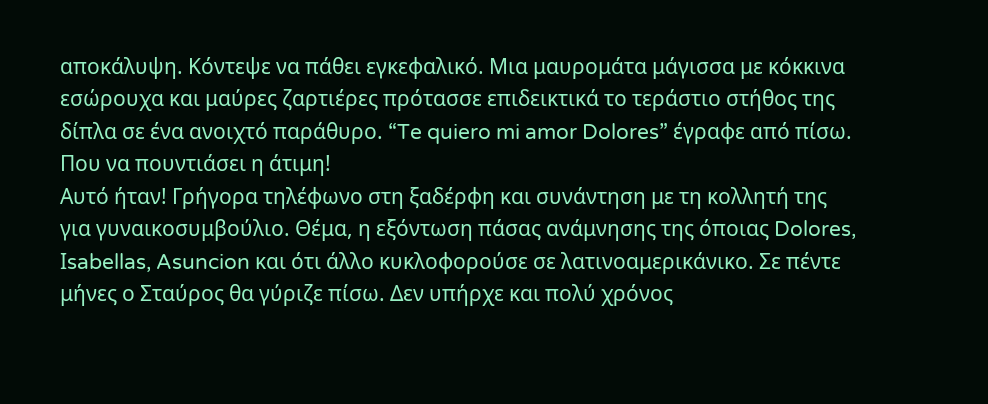αποκάλυψη. Κόντεψε να πάθει εγκεφαλικό. Μια μαυρομάτα μάγισσα με κόκκινα εσώρουχα και μαύρες ζαρτιέρες πρότασσε επιδεικτικά το τεράστιο στήθος της δίπλα σε ένα ανοιχτό παράθυρο. “Te quiero mi amor Dolores” έγραφε από πίσω. Που να πουντιάσει η άτιμη!
Αυτό ήταν! Γρήγορα τηλέφωνο στη ξαδέρφη και συνάντηση με τη κολλητή της για γυναικοσυμβούλιο. Θέμα, η εξόντωση πάσας ανάμνησης της όποιας Dolores, Ιsabellas, Asuncion και ότι άλλο κυκλοφορούσε σε λατινοαμερικάνικο. Σε πέντε μήνες ο Σταύρος θα γύριζε πίσω. Δεν υπήρχε και πολύ χρόνος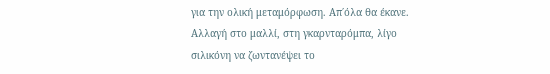για την ολική μεταμόρφωση. Απ΄όλα θα έκανε. Αλλαγή στο μαλλί, στη γκαρνταρόμπα, λίγο σιλικόνη να ζωντανέψει το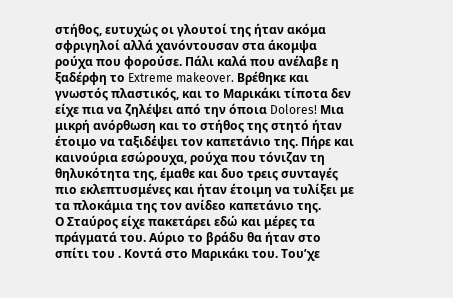στήθος, ευτυχώς οι γλουτοί της ήταν ακόμα σφριγηλοί αλλά χανόντουσαν στα άκομψα ρούχα που φορούσε. Πάλι καλά που ανέλαβε η ξαδέρφη το Extreme makeover. Βρέθηκε και γνωστός πλαστικός, και το Μαρικάκι τίποτα δεν είχε πια να ζηλέψει από την όποια Dolores! Μια μικρή ανόρθωση και το στήθος της στητό ήταν έτοιμο να ταξιδέψει τον καπετάνιο της. Πήρε και καινούρια εσώρουχα, ρούχα που τόνιζαν τη θηλυκότητα της, έμαθε και δυο τρεις συνταγές πιο εκλεπτυσμένες και ήταν έτοιμη να τυλίξει με τα πλοκάμια της τον ανίδεο καπετάνιο της.
Ο Σταύρος είχε πακετάρει εδώ και μέρες τα πράγματά του. Αύριο το βράδυ θα ήταν στο σπίτι του . Κοντά στο Μαρικάκι του. Του’χε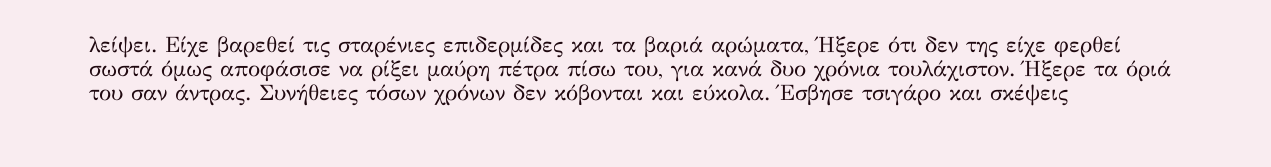λείψει. Eίχε βαρεθεί τις σταρένιες επιδερμίδες και τα βαριά αρώματα, Ήξερε ότι δεν της είχε φερθεί σωστά όμως αποφάσισε να ρίξει μαύρη πέτρα πίσω του, για κανά δυο χρόνια τουλάχιστον. Ήξερε τα όριά του σαν άντρας. Συνήθειες τόσων χρόνων δεν κόβονται και εύκολα. Έσβησε τσιγάρο και σκέψεις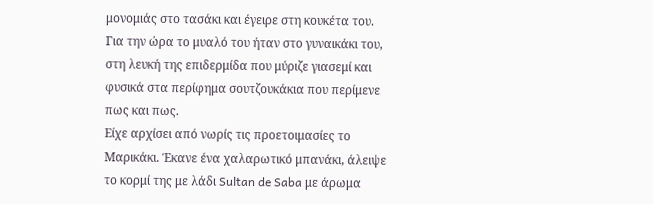μονομιάς στο τασάκι και έγειρε στη κουκέτα του. Για την ώρα το μυαλό του ήταν στο γυναικάκι του, στη λευκή της επιδερμίδα που μύριζε γιασεμί και φυσικά στα περίφημα σουτζουκάκια που περίμενε πως και πως.
Είχε αρχίσει από νωρίς τις προετοιμασίες το Μαρικάκι. Έκανε ένα χαλαρωτικό μπανάκι, άλειψε το κορμί της με λάδι Sultan de Saba με άρωμα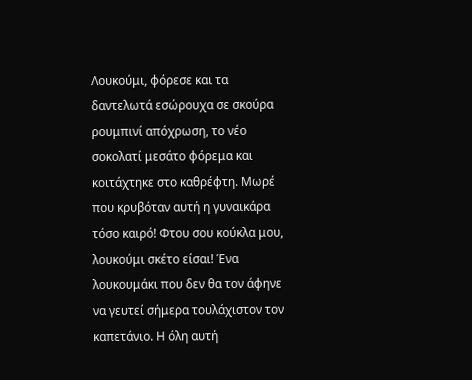Λουκούμι, φόρεσε και τα δαντελωτά εσώρουχα σε σκούρα ρουμπινί απόχρωση, το νέο σοκολατί μεσάτο φόρεμα και κοιτάχτηκε στο καθρέφτη. Μωρέ που κρυβόταν αυτή η γυναικάρα τόσο καιρό! Φτου σου κούκλα μου, λουκούμι σκέτο είσαι! Ένα λουκουμάκι που δεν θα τον άφηνε να γευτεί σήμερα τουλάχιστον τον καπετάνιο. Η όλη αυτή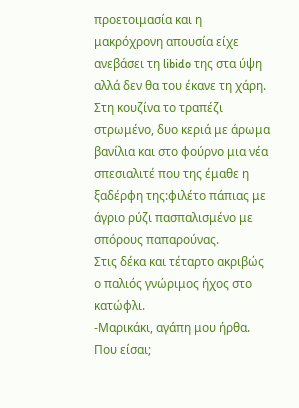προετοιμασία και η μακρόχρονη απουσία είχε ανεβάσει τη libido της στα ύψη αλλά δεν θα του έκανε τη χάρη.
Στη κουζίνα το τραπέζι στρωμένο, δυο κεριά με άρωμα βανίλια και στο φούρνο μια νέα σπεσιαλιτέ που της έμαθε η ξαδέρφη της:φιλέτο πάπιας με άγριο ρύζι πασπαλισμένο με σπόρους παπαρούνας.
Στις δέκα και τέταρτο ακριβώς ο παλιός γνώριμος ήχος στο κατώφλι.
-Μαρικάκι, αγάπη μου ήρθα. Που είσαι;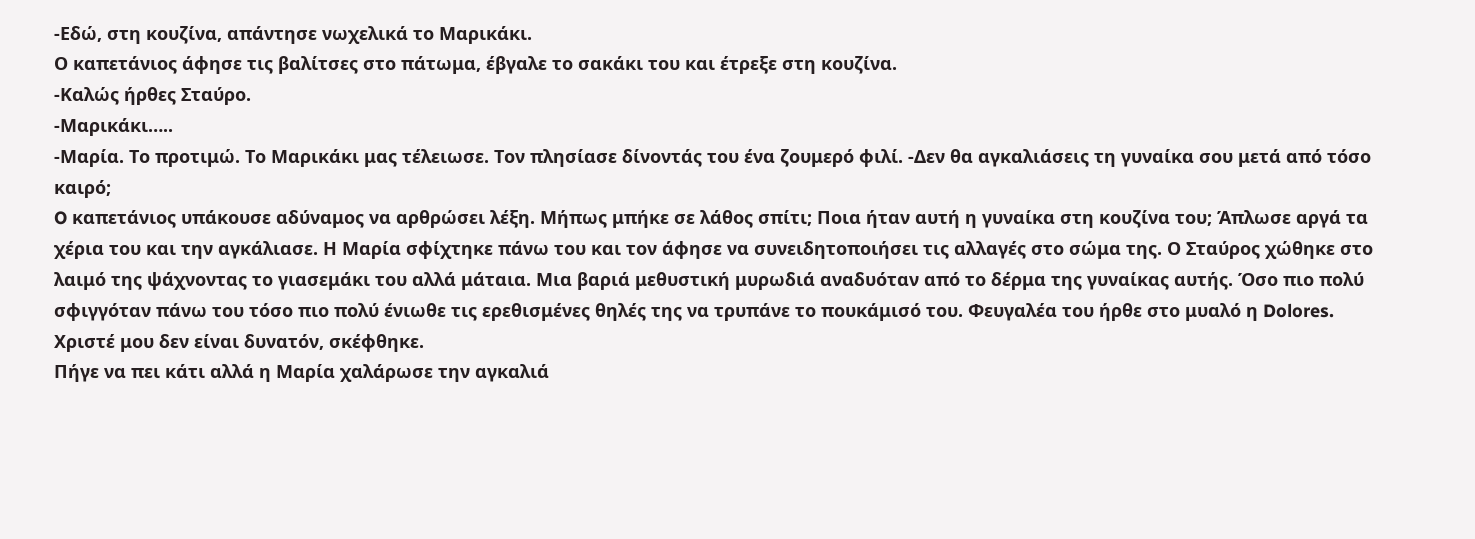-Εδώ, στη κουζίνα, απάντησε νωχελικά το Μαρικάκι.
Ο καπετάνιος άφησε τις βαλίτσες στο πάτωμα, έβγαλε το σακάκι του και έτρεξε στη κουζίνα.
-Καλώς ήρθες Σταύρο.
-Μαρικάκι…..
-Μαρία. Το προτιμώ. Το Μαρικάκι μας τέλειωσε. Τον πλησίασε δίνοντάς του ένα ζουμερό φιλί. -Δεν θα αγκαλιάσεις τη γυναίκα σου μετά από τόσο καιρό;
O καπετάνιος υπάκουσε αδύναμος να αρθρώσει λέξη. Μήπως μπήκε σε λάθος σπίτι; Ποια ήταν αυτή η γυναίκα στη κουζίνα του; Άπλωσε αργά τα χέρια του και την αγκάλιασε. Η Μαρία σφίχτηκε πάνω του και τον άφησε να συνειδητοποιήσει τις αλλαγές στο σώμα της. Ο Σταύρος χώθηκε στο λαιμό της ψάχνοντας το γιασεμάκι του αλλά μάταια. Μια βαριά μεθυστική μυρωδιά αναδυόταν από το δέρμα της γυναίκας αυτής. Όσο πιο πολύ σφιγγόταν πάνω του τόσο πιο πολύ ένιωθε τις ερεθισμένες θηλές της να τρυπάνε το πουκάμισό του. Φευγαλέα του ήρθε στο μυαλό η Dolores.
Χριστέ μου δεν είναι δυνατόν, σκέφθηκε.
Πήγε να πει κάτι αλλά η Μαρία χαλάρωσε την αγκαλιά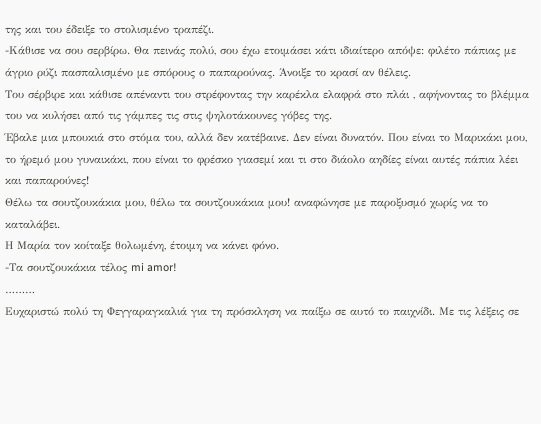της και του έδειξε το στολισμένο τραπέζι.
-Κάθισε να σου σερβίρω. Θα πεινάς πολύ, σου έχω ετοιμάσει κάτι ιδιαίτερο απόψε: φιλέτο πάπιας με άγριο ρύζι πασπαλισμένο με σπόρους ο παπαρούνας. Άνοιξε το κρασί αν θέλεις.
Του σέρβιρε και κάθισε απέναντι του στρέφοντας την καρέκλα ελαφρά στο πλάι , αφήνοντας το βλέμμα του να κυλήσει από τις γάμπες τις στις ψηλοτάκουνες γόβες της.
Έβαλε μια μπουκιά στο στόμα του, αλλά δεν κατέβαινε. Δεν είναι δυνατόν. Που είναι το Μαρικάκι μου, το ήρεμό μου γυναικάκι, που είναι το φρέσκο γιασεμί και τι στο διάολο αηδίες είναι αυτές πάπια λέει και παπαρούνες!
Θέλω τα σουτζουκάκια μου, θέλω τα σουτζουκάκια μου! αναφώνησε με παροξυσμό χωρίς να το καταλάβει.
Η Μαρία τον κοίταξε θολωμένη, έτοιμη να κάνει φόνο.
-Τα σουτζουκάκια τέλος mi amor!
………
Ευχαριστώ πολύ τη Φεγγαραγκαλιά για τη πρόσκληση να παίξω σε αυτό το παιχνίδι. Με τις λέξεις σε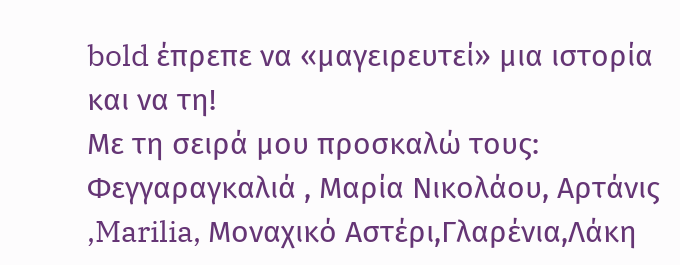bold έπρεπε να «μαγειρευτεί» μια ιστορία και να τη!
Mε τη σειρά μου προσκαλώ τους:
Φεγγαραγκαλιά , Μαρία Νικολάου, Αρτάνις ,Marilia, Μοναχικό Αστέρι,Γλαρένια,Λάκη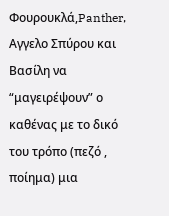Φουρουκλά,Panther, Αγγελο Σπύρου και Βασίλη να “μαγειρέψουν” ο καθένας με το δικό του τρόπο (πεζό , ποίημα) μια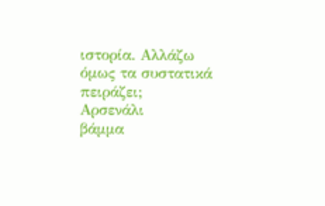ιστορία. Αλλάζω όμως τα συστατικά πειράζει;
Αρσενάλι
βάμμα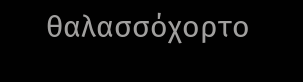θαλασσόχορτο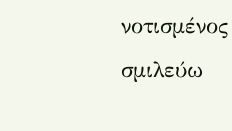νοτισμένος
σμιλεύω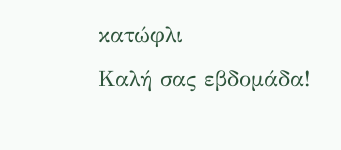κατώφλι
Καλή σας εβδομάδα!